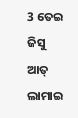3 ତେଇ ଜିସୁ ଆତ୍ ଲାମାଇ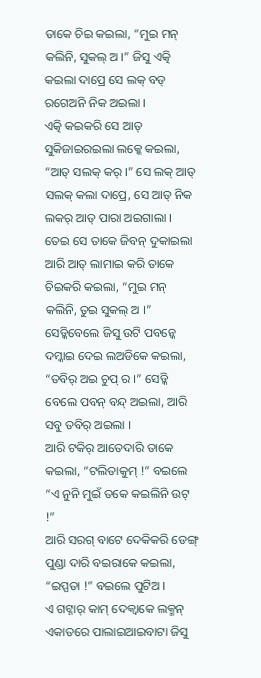ତାକେ ଚିଇ କଇଲା, “ମୁଇ ମନ୍ କଲିନି, ସୁକଲ୍ ଅ ।” ଜିସୁ ଏତ୍କି କଇଲା ଦାପ୍ରେ ସେ ଲକ୍ ବଡ୍ ରଗେଅନି ନିକ ଅଇଲା ।
ଏତ୍କି କଇକରି ସେ ଆତ୍ ସୁକିଜାଇରଇଲା ଲକ୍କେ କଇଲା, “ଆତ୍ ସଲକ୍ କର୍ ।” ସେ ଲକ୍ ଆତ୍ ସଲକ୍ କଲା ଦାପ୍ରେ, ସେ ଆତ୍ ନିକ ଲକର୍ ଆତ୍ ପାରା ଅଇଗାଲା ।
ତେଇ ସେ ତାକେ ଜିବନ୍ ଦୁକାଇଲା ଆରି ଆତ୍ ଲାମାଇ କରି ତାକେ ଚିଇକରି କଇଲା, “ମୁଇ ମନ୍ କଲିନି, ତୁଇ ସୁକଲ୍ ଅ ।”
ସେଡ୍କିବେଲେ ଜିସୁ ଉଟି ପବନ୍କେ ଦମ୍କାଇ ଦେଇ ଲଅଡିକେ କଇଲା, “ତବିର୍ ଅଇ ଚୁପ୍ ର ।” ସେଡ୍କି ବେଲେ ପବନ୍ ବନ୍ଦ୍ ଅଇଲା, ଆରି ସବୁ ତବିର୍ ଅଇଲା ।
ଆରି ଟକିର୍ ଆତେଦାରି ତାକେ କଇଲା, “ଟଲିତାକୁମ୍ !” ବଇଲେ “ଏ ନୁନି ମୁଇଁ ତକେ କଇଲିନି ଉଟ୍ !”
ଆରି ସରଗ୍ ବାଟେ ଦେକିକରି ଡେଙ୍ଗ୍ ପୁଣ୍ଡା ଦାରି ବଇରାକେ କଇଲା, “ଇପ୍ପତା !” ବଇଲେ ପୁଟିଅ ।
ଏ ଗଟ୍ନାର୍ କାମ୍ ଦେକ୍ବାକେ ଲକ୍ମନ୍ ଏକାତରେ ପାଲାଇଆଇବାଟା ଜିସୁ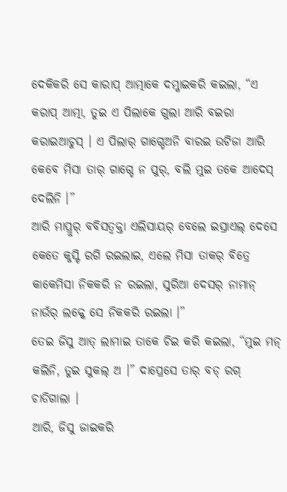ଦେକିକରି ସେ କାରାପ୍ ଆତ୍ମାକେ ଦମ୍କାଇକରି କଇଲା, “ଏ କରାପ୍ ଆତ୍ମା, ତୁଇ ଏ ପିଲାକେ ଗୁଲା ଆରି ବଇରା କରାଇଆଚୁସ୍ । ଏ ପିଲାର୍ ଗାଗ୍ଡେଅନି ବାରଇ ଉଟିଜା ଆରି କେବେ ମିସା ତାର୍ ଗାଗ୍ଡେ ନ ପୁର୍, ବଲି ମୁଇ ତକେ ଆଦେସ୍ ଦେଲିନି ।”
ଆରି ମାପ୍ରୁର୍ ବବିସତ୍ବକ୍ତା ଏଲିସାୟର୍ ବେଲେ ଇସ୍ରାଏଲ୍ ଦେସେ କେତେ କୁସ୍ଟି ରଗି ରଇଲାଇ, ଏଲେ ମିସା ତାକର୍ ବିତ୍ରେ କାକେମିସା ନିକକରି ନ ରଇଲା, ସୁରିଆ ଦେସର୍ ନାମାନ୍ ନାଉଁର୍ ଲକ୍କେ ସେ ନିକକରି ରଇଲା ।”
ତେଇ ଜିସୁ ଆତ୍ ଲାମାଇ ତାକେ ଚିଇ କରି କଇଲା, “ମୁଇ ମନ୍ କଲିନି, ତୁଇ ସୁକଲ୍ ଅ ।” ଦାପ୍ରେସେ ତାର୍ ବଡ୍ ରଗ୍ ଚାଡିଗାଲା ।
ଆରି, ଜିସୁ ଜାଇକରି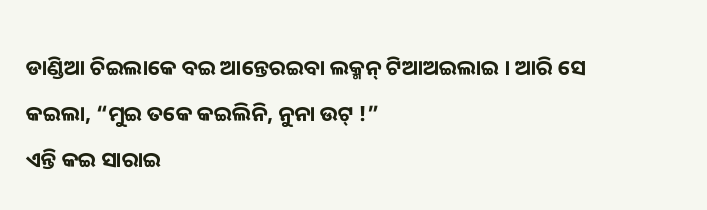ଡାଣ୍ଡିଆ ଚିଇଲାକେ ବଇ ଆନ୍ତେରଇବା ଲକ୍ମନ୍ ଟିଆଅଇଲାଇ । ଆରି ସେ କଇଲା, “ମୁଇ ତକେ କଇଲିନି, ନୁନା ଉଟ୍ !”
ଏନ୍ତି କଇ ସାରାଇ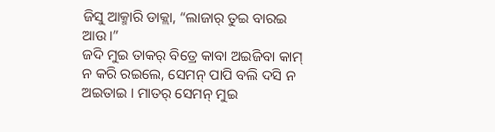ଜିସୁ ଆକ୍ମାରି ଡାକ୍ଲା, “ଲାଜାର୍ ତୁଇ ବାରଇ ଆଉ ।”
ଜଦି ମୁଇ ତାକର୍ ବିତ୍ରେ କାବା ଅଇଜିବା କାମ୍ ନ କରି ରଇଲେ, ସେମନ୍ ପାପି ବଲି ଦସି ନ ଅଇତାଇ । ମାତର୍ ସେମନ୍ ମୁଇ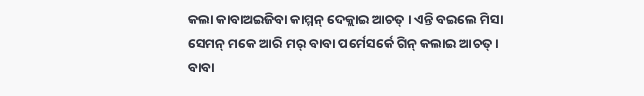କଲା କାବାଅଇଜିବା କାମ୍ମନ୍ ଦେକ୍ଲାଇ ଆଚତ୍ । ଏନ୍ତି ବଇଲେ ମିସା ସେମନ୍ ମକେ ଆରି ମର୍ ବାବା ପର୍ମେସର୍କେ ଗିନ୍ କଲାଇ ଆଚତ୍ ।
ବାବା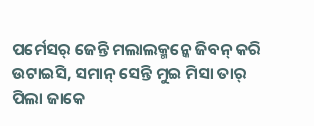ପର୍ମେସର୍ ଜେନ୍ତି ମଲାଲକ୍ମନ୍କେ ଜିବନ୍ କରି ଉଟାଇସି, ସମାନ୍ ସେନ୍ତି ମୁଇ ମିସା ତାର୍ ପିଲା ଜାକେ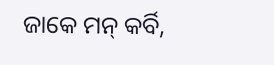ଜାକେ ମନ୍ କର୍ବି,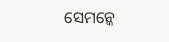ସେମନ୍କେ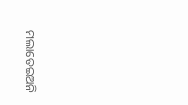ମଲାତେଇଅନି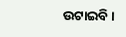ଉଟାଇବି ।